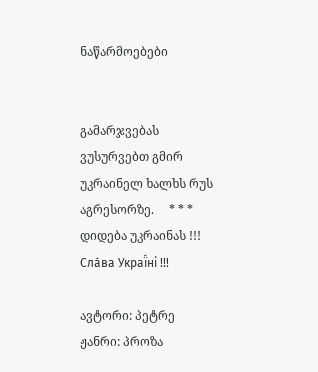ნაწარმოებები


გამარჯვებას ვუსურვებთ გმირ უკრაინელ ხალხს რუს აგრესორზე.     * * *     დიდება უკრაინას !!! Сла́ва Украї́ні !!!

ავტორი: პეტრე
ჟანრი: პროზა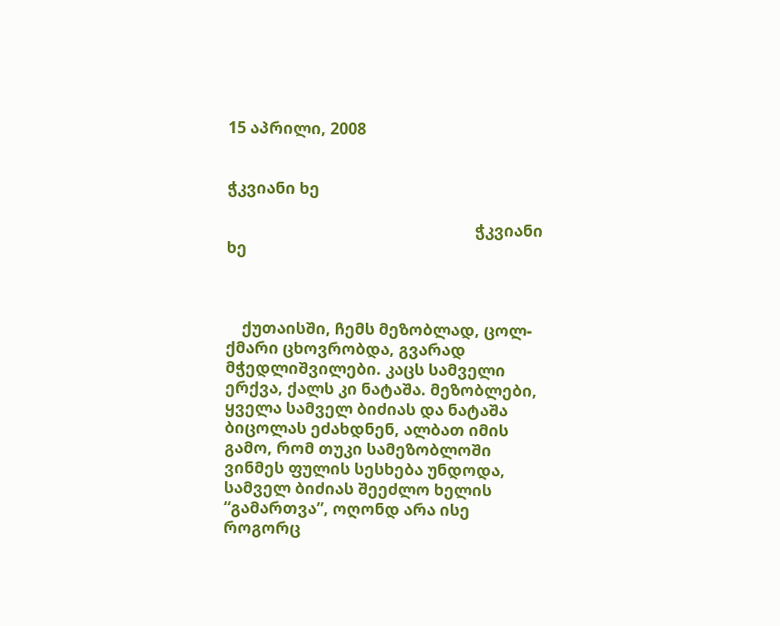15 აპრილი, 2008


ჭკვიანი ხე

                                                              ჭკვიანი ხე



    ქუთაისში, ჩემს მეზობლად, ცოლ-ქმარი ცხოვრობდა, გვარად მჭედლიშვილები. კაცს სამველი ერქვა, ქალს კი ნატაშა. მეზობლები, ყველა სამველ ბიძიას და ნატაშა ბიცოლას ეძახდნენ, ალბათ იმის გამო, რომ თუკი სამეზობლოში ვინმეს ფულის სესხება უნდოდა, სამველ ბიძიას შეეძლო ხელის “გამართვა”, ოღონდ არა ისე როგორც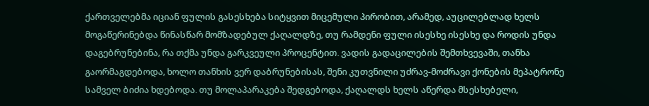ქართველებმა იციან ფულის გასესხება სიტყვით მიცემული პირობით, არამედ, აუცილებლად ხელს მოგაწერინებდა წინასწარ მომზადებულ ქაღალდზე, თუ რამდენი ფული ისესხე ისესხე და როდის უნდა დაგებრუნებინა, რა თქმა უნდა გარკვეული პროცენტით. ვადის გადაცილების შემთხვევაში, თანხა გაორმაგდებოდა, ხოლო თანხის ვერ დაბრუნებისას, შენი კუთვნილი უძრავ-მოძრავი ქონების მეპატრონე სამველ ბიძია ხდებოდა. თუ მოლაპარაკება შედგებოდა, ქაღალდს ხელს აწერდა მსესხებელი,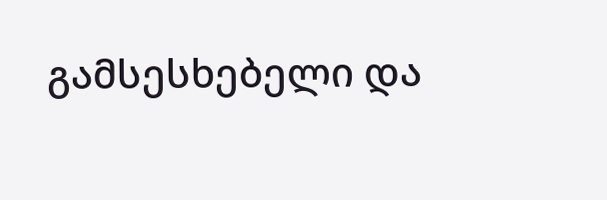გამსესხებელი და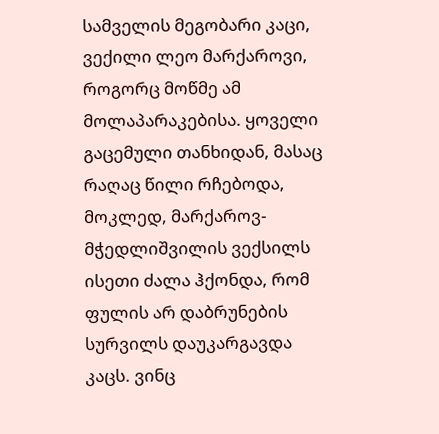სამველის მეგობარი კაცი, ვექილი ლეო მარქაროვი, როგორც მოწმე ამ მოლაპარაკებისა. ყოველი გაცემული თანხიდან, მასაც რაღაც წილი რჩებოდა, მოკლედ, მარქაროვ-მჭედლიშვილის ვექსილს ისეთი ძალა ჰქონდა, რომ ფულის არ დაბრუნების სურვილს დაუკარგავდა კაცს. ვინც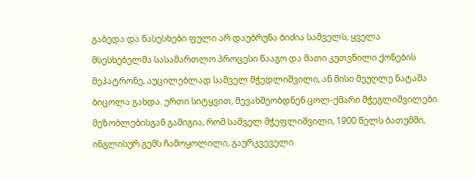გაბედა და ნასესხები ფული არ დაუბრუნა ბიძია სამველს, ყველა მსესხებელმა სასამართლო პროცესი წააგო და მათი კუთვნილი ქონების მეპატრონე, აუცილებლად სამველ მჭედლიშვილი, ან მისი მეუღლე ნატაშა ბიცოლა გახდა. ერთი სიტყვით, მევახშეობდნენ ცოლ-ქმარი მჭეგლიშვილები. მეზობლებისგან გამიგია, რომ სამველ მჭეფლიშვილი, 1900 წელს ბათუმში, ინგლისურ გემს ჩამოყოლილი, გაურკვეველი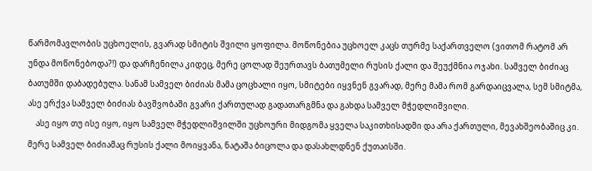წარმომავლობის უცხოელის, გვარად სმიტის შვილი ყოფილა. მოწონებია უცხოელ კაცს თურმე საქართველო (ვითომ რატომ არ უნდა მოწონებოდა?!) და დარჩენილა კიდეც, მერე ცოლად შეურთავს ბათუმელი რუსის ქალი და შეუქმნია ოჯახი. სამველ ბიძიაც ბათუმში დაბადებულა. სანამ სამველ ბიძიას მამა ცოცხალი იყო, სმიტები იყვნენ გვარად, მერე მამა რომ გარდაიცვალა, სემ სმიტმა, ასე ერქვა სამველ ბიძიას ბავშვობაში გვარი ქართულად გადათარგმნა და გახდა სამველ მჭედლიშვილი.
    ასე იყო თუ ისე იყო, იყო სამველ მჭედლიშვილში უცხოური მიდგომა ყველა საკითხისადმი და არა ქართული, მევახშეობაშიც კი. მერე სამველ ბიძიამაც რუსის ქალი მოიყვანა, ნატაშა ბიცოლა და დასახლდნენ ქუთაისში.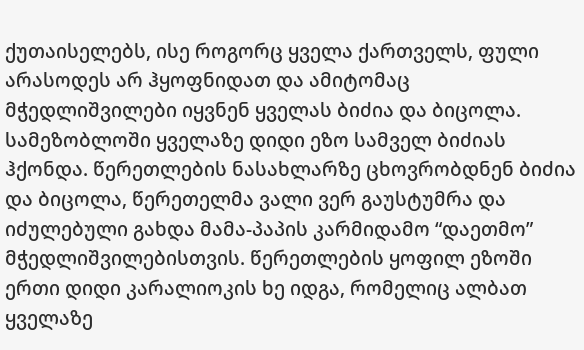ქუთაისელებს, ისე როგორც ყველა ქართველს, ფული არასოდეს არ ჰყოფნიდათ და ამიტომაც მჭედლიშვილები იყვნენ ყველას ბიძია და ბიცოლა. სამეზობლოში ყველაზე დიდი ეზო სამველ ბიძიას ჰქონდა. წერეთლების ნასახლარზე ცხოვრობდნენ ბიძია და ბიცოლა, წერეთელმა ვალი ვერ გაუსტუმრა და იძულებული გახდა მამა-პაპის კარმიდამო “დაეთმო” მჭედლიშვილებისთვის. წერეთლების ყოფილ ეზოში ერთი დიდი კარალიოკის ხე იდგა, რომელიც ალბათ ყველაზე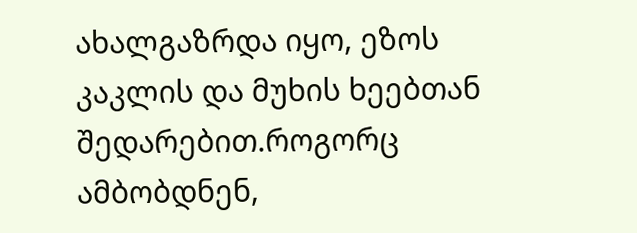ახალგაზრდა იყო, ეზოს კაკლის და მუხის ხეებთან შედარებით.როგორც ამბობდნენ,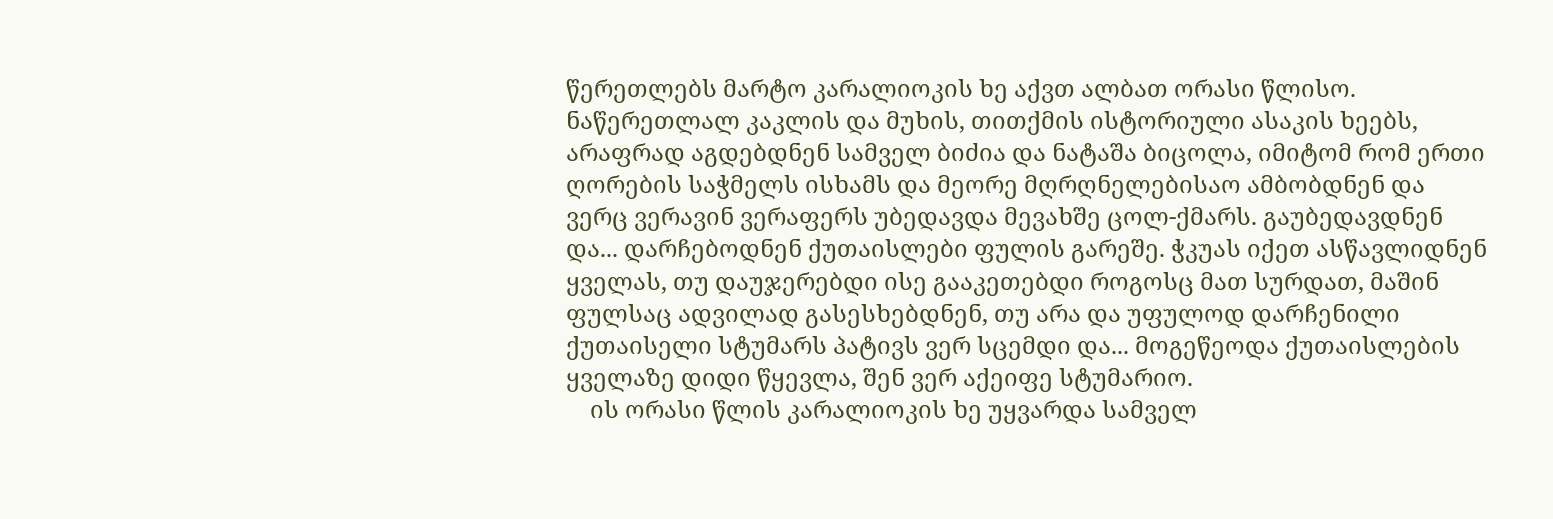წერეთლებს მარტო კარალიოკის ხე აქვთ ალბათ ორასი წლისო. ნაწერეთლალ კაკლის და მუხის, თითქმის ისტორიული ასაკის ხეებს, არაფრად აგდებდნენ სამველ ბიძია და ნატაშა ბიცოლა, იმიტომ რომ ერთი ღორების საჭმელს ისხამს და მეორე მღრღნელებისაო ამბობდნენ და ვერც ვერავინ ვერაფერს უბედავდა მევახშე ცოლ-ქმარს. გაუბედავდნენ და... დარჩებოდნენ ქუთაისლები ფულის გარეშე. ჭკუას იქეთ ასწავლიდნენ ყველას, თუ დაუჯერებდი ისე გააკეთებდი როგოსც მათ სურდათ, მაშინ ფულსაც ადვილად გასესხებდნენ, თუ არა და უფულოდ დარჩენილი ქუთაისელი სტუმარს პატივს ვერ სცემდი და... მოგეწეოდა ქუთაისლების ყველაზე დიდი წყევლა, შენ ვერ აქეიფე სტუმარიო.
    ის ორასი წლის კარალიოკის ხე უყვარდა სამველ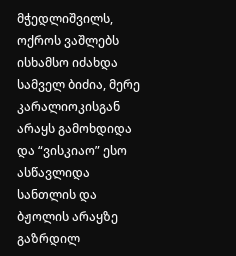მჭედლიშვილს, ოქროს ვაშლებს ისხამსო იძახდა სამველ ბიძია, მერე კარალიოკისგან არაყს გამოხდიდა და “ვისკიაო” ესო ასწავლიდა სანთლის და ბჟოლის არაყზე გაზრდილ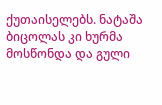ქუთაისელებს. ნატაშა ბიცოლას კი ხურმა მოსწონდა და გული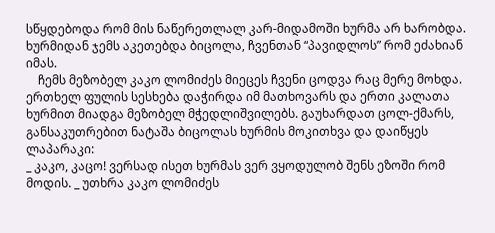სწყდებოდა რომ მის ნაწერეთლალ კარ-მიდამოში ხურმა არ ხარობდა. ხურმიდან ჯემს აკეთებდა ბიცოლა, ჩვენთან “პავიდლოს” რომ ეძახიან იმას.
    ჩემს მეზობელ კაკო ლომიძეს მიეცეს ჩვენი ცოდვა რაც მერე მოხდა. ერთხელ ფულის სესხება დაჭირდა იმ მათხოვარს და ერთი კალათა ხურმით მიადგა მეზობელ მჭედლიშვილებს. გაუხარდათ ცოლ-ქმარს, განსაკუთრებით ნატაშა ბიცოლას ხურმის მოკითხვა და დაიწყეს ლაპარაკი:
_ კაკო, კაცო! ვერსად ისეთ ხურმას ვერ ვყოდულობ შენს ეზოში რომ მოდის. _ უთხრა კაკო ლომიძეს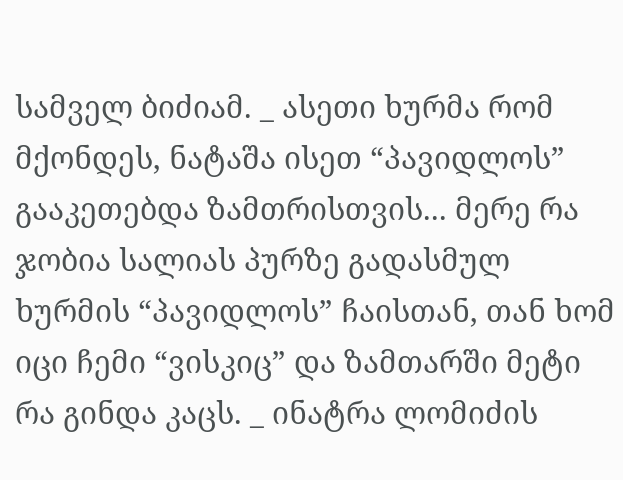სამველ ბიძიამ. _ ასეთი ხურმა რომ მქონდეს, ნატაშა ისეთ “პავიდლოს” გააკეთებდა ზამთრისთვის... მერე რა ჯობია სალიას პურზე გადასმულ ხურმის “პავიდლოს” ჩაისთან, თან ხომ იცი ჩემი “ვისკიც” და ზამთარში მეტი რა გინდა კაცს. _ ინატრა ლომიძის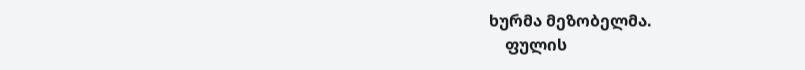ხურმა მეზობელმა.
    ფულის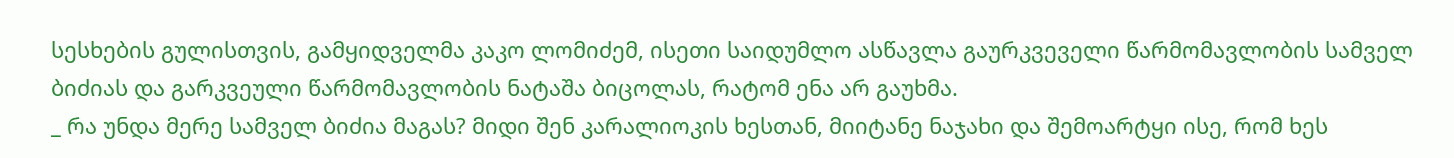სესხების გულისთვის, გამყიდველმა კაკო ლომიძემ, ისეთი საიდუმლო ასწავლა გაურკვეველი წარმომავლობის სამველ ბიძიას და გარკვეული წარმომავლობის ნატაშა ბიცოლას, რატომ ენა არ გაუხმა.
_ რა უნდა მერე სამველ ბიძია მაგას? მიდი შენ კარალიოკის ხესთან, მიიტანე ნაჯახი და შემოარტყი ისე, რომ ხეს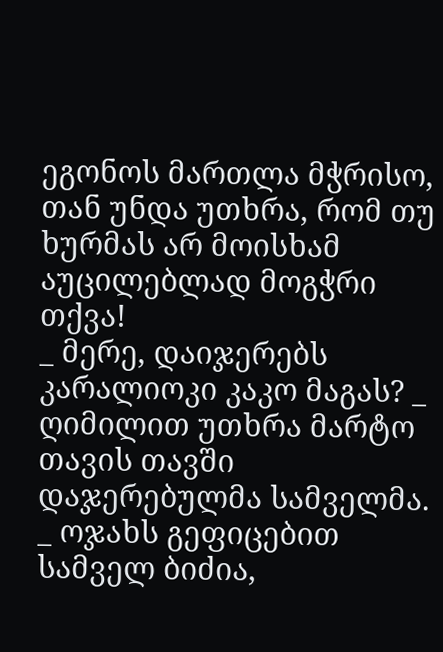ეგონოს მართლა მჭრისო, თან უნდა უთხრა, რომ თუ ხურმას არ მოისხამ აუცილებლად მოგჭრი თქვა!
_ მერე, დაიჯერებს კარალიოკი კაკო მაგას? _ ღიმილით უთხრა მარტო თავის თავში დაჯერებულმა სამველმა.
_ ოჯახს გეფიცებით სამველ ბიძია,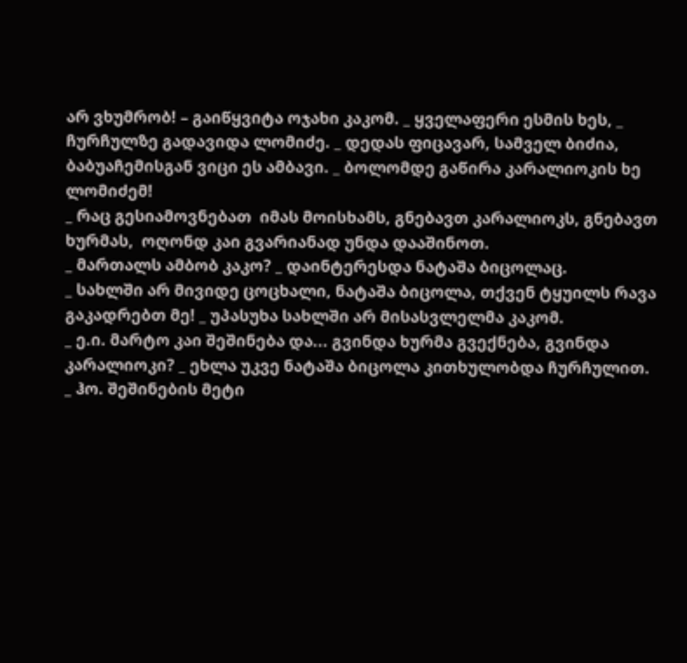არ ვხუმრობ! – გაიწყვიტა ოჯახი კაკომ. _ ყველაფერი ესმის ხეს, _ ჩურჩულზე გადავიდა ლომიძე. _ დედას ფიცავარ, სამველ ბიძია, ბაბუაჩემისგან ვიცი ეს ამბავი. _ ბოლომდე გაწირა კარალიოკის ხე ლომიძემ!
_ რაც გესიამოვნებათ  იმას მოისხამს, გნებავთ კარალიოკს, გნებავთ ხურმას,  ოღონდ კაი გვარიანად უნდა დააშინოთ.
_ მართალს ამბობ კაკო? _ დაინტერესდა ნატაშა ბიცოლაც.
_ სახლში არ მივიდე ცოცხალი, ნატაშა ბიცოლა, თქვენ ტყუილს რავა გაკადრებთ მე! _ უპასუხა სახლში არ მისასვლელმა კაკომ.
_ ე.ი. მარტო კაი შეშინება და... გვინდა ხურმა გვექნება, გვინდა კარალიოკი? _ ეხლა უკვე ნატაშა ბიცოლა კითხულობდა ჩურჩულით.
_ ჰო. შეშინების მეტი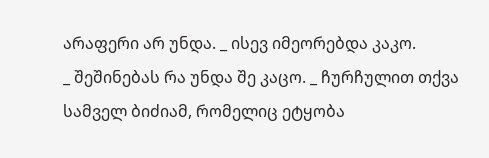არაფერი არ უნდა. _ ისევ იმეორებდა კაკო.
_ შეშინებას რა უნდა შე კაცო. _ ჩურჩულით თქვა სამველ ბიძიამ, რომელიც ეტყობა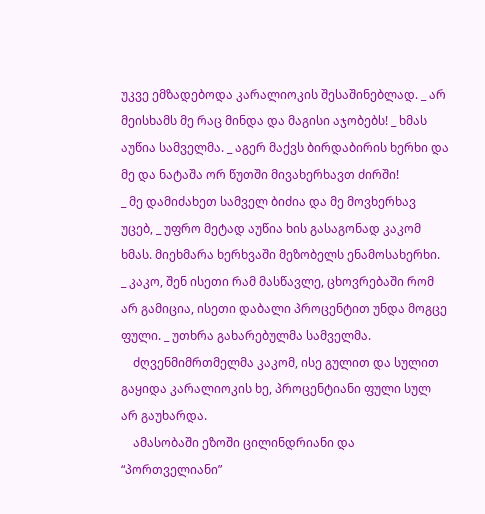უკვე ემზადებოდა კარალიოკის შესაშინებლად. _ არ მეისხამს მე რაც მინდა და მაგისი აჯობებს! _ ხმას აუწია სამველმა. _ აგერ მაქვს ბირდაბირის ხერხი და მე და ნატაშა ორ წუთში მივახერხავთ ძირში!
_ მე დამიძახეთ სამველ ბიძია და მე მოვხერხავ უცებ, _ უფრო მეტად აუწია ხის გასაგონად კაკომ ხმას. მიეხმარა ხერხვაში მეზობელს ენამოსახერხი.
_ კაკო, შენ ისეთი რამ მასწავლე, ცხოვრებაში რომ არ გამიცია, ისეთი დაბალი პროცენტით უნდა მოგცე ფული. _ უთხრა გახარებულმა სამველმა.
    ძღვენმიმრთმელმა კაკომ, ისე გულით და სულით გაყიდა კარალიოკის ხე, პროცენტიანი ფული სულ არ გაუხარდა.
    ამასობაში ეზოში ცილინდრიანი და “პორთველიანი”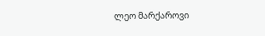ლეო მარქაროვი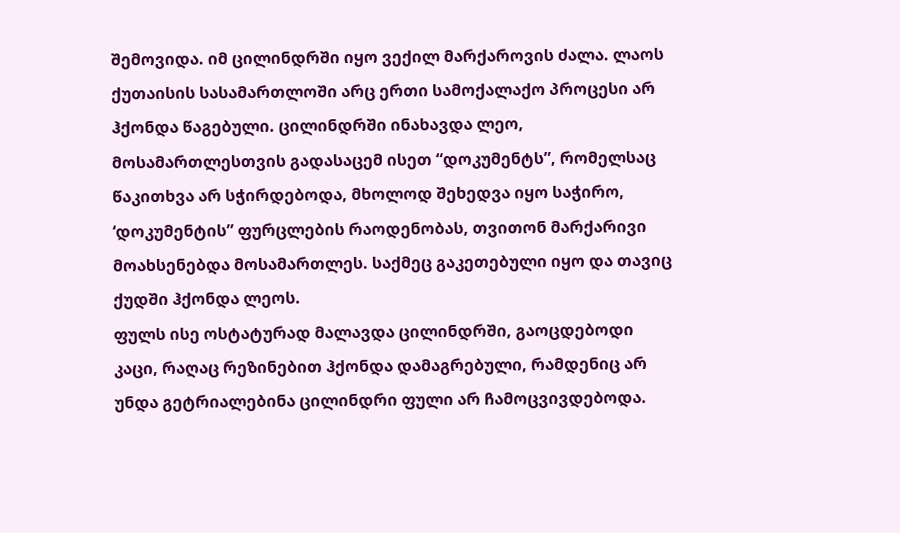შემოვიდა. იმ ცილინდრში იყო ვექილ მარქაროვის ძალა. ლაოს ქუთაისის სასამართლოში არც ერთი სამოქალაქო პროცესი არ ჰქონდა წაგებული. ცილინდრში ინახავდა ლეო, მოსამართლესთვის გადასაცემ ისეთ “დოკუმენტს”, რომელსაც წაკითხვა არ სჭირდებოდა, მხოლოდ შეხედვა იყო საჭირო, ‘დოკუმენტის” ფურცლების რაოდენობას, თვითონ მარქარივი მოახსენებდა მოსამართლეს. საქმეც გაკეთებული იყო და თავიც ქუდში ჰქონდა ლეოს.
ფულს ისე ოსტატურად მალავდა ცილინდრში, გაოცდებოდი კაცი, რაღაც რეზინებით ჰქონდა დამაგრებული, რამდენიც არ უნდა გეტრიალებინა ცილინდრი ფული არ ჩამოცვივდებოდა.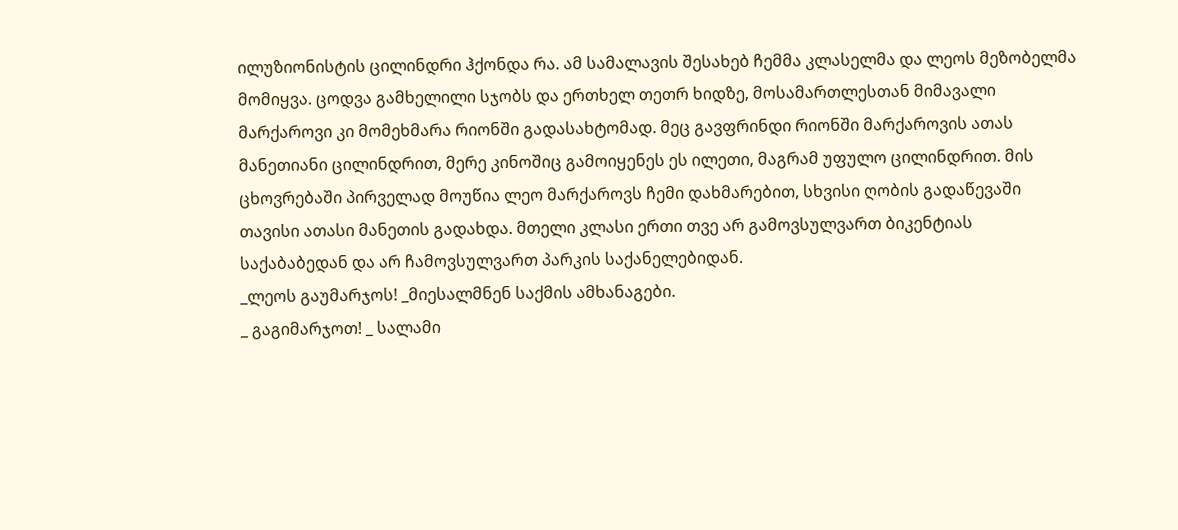ილუზიონისტის ცილინდრი ჰქონდა რა. ამ სამალავის შესახებ ჩემმა კლასელმა და ლეოს მეზობელმა მომიყვა. ცოდვა გამხელილი სჯობს და ერთხელ თეთრ ხიდზე, მოსამართლესთან მიმავალი მარქაროვი კი მომეხმარა რიონში გადასახტომად. მეც გავფრინდი რიონში მარქაროვის ათას მანეთიანი ცილინდრით, მერე კინოშიც გამოიყენეს ეს ილეთი, მაგრამ უფულო ცილინდრით. მის ცხოვრებაში პირველად მოუწია ლეო მარქაროვს ჩემი დახმარებით, სხვისი ღობის გადაწევაში თავისი ათასი მანეთის გადახდა. მთელი კლასი ერთი თვე არ გამოვსულვართ ბიკენტიას საქაბაბედან და არ ჩამოვსულვართ პარკის საქანელებიდან.
_ლეოს გაუმარჯოს! _მიესალმნენ საქმის ამხანაგები.
_ გაგიმარჯოთ! _ სალამი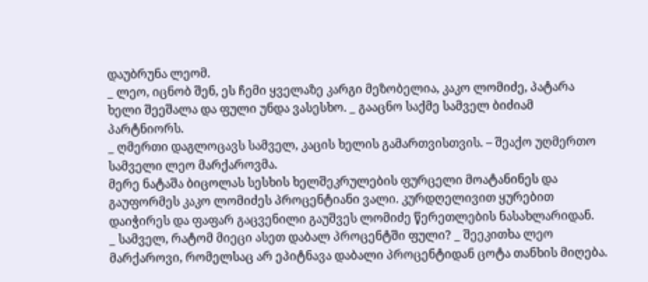დაუბრუნა ლეომ.
_ ლეო, იცნობ შენ, ეს ჩემი ყველაზე კარგი მეზობელია, კაკო ლომიძე, პატარა ხელი შეეშალა და ფული უნდა ვასესხო. _ გააცნო საქმე სამველ ბიძიამ პარტნიორს.
_ ღმერთი დაგლოცავს სამველ, კაცის ხელის გამართვისთვის. – შეაქო უღმერთო სამველი ლეო მარქაროვმა.
მერე ნატაშა ბიცოლას სესხის ხელშეკრულების ფურცელი მოატანინეს და გაუფორმეს კაკო ლომიძეს პროცენტიანი ვალი. კურდღელივით ყურებით დაიჭირეს და ფაფარ გაცვენილი გაუშვეს ლომიძე წერეთლების ნასახლარიდან.
_ სამველ, რატომ მიეცი ასეთ დაბალ პროცენტში ფული? _ შეეკითხა ლეო მარქაროვი, რომელსაც არ ეპიტნავა დაბალი პროცენტიდან ცოტა თანხის მიღება.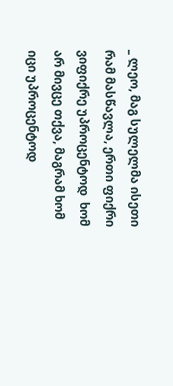_ ლეო, მაგ სულელმა ისეთი რამ მასწავლა, ერთი ფიქრი ვიფიქრე უპროცენტოდ  ხომ არ მივცე თქვა, მაგრამ ხომ იცი უპროცენტოდ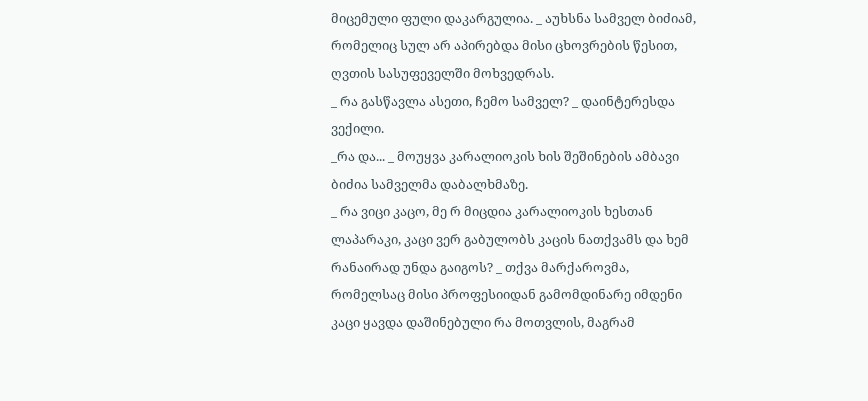მიცემული ფული დაკარგულია. _ აუხსნა სამველ ბიძიამ, რომელიც სულ არ აპირებდა მისი ცხოვრების წესით, ღვთის სასუფეველში მოხვედრას.
_ რა გასწავლა ასეთი, ჩემო სამველ? _ დაინტერესდა ვექილი.
_რა და... _ მოუყვა კარალიოკის ხის შეშინების ამბავი ბიძია სამველმა დაბალხმაზე.
_ რა ვიცი კაცო, მე რ მიცდია კარალიოკის ხესთან ლაპარაკი, კაცი ვერ გაბულობს კაცის ნათქვამს და ხემ რანაირად უნდა გაიგოს? _ თქვა მარქაროვმა, რომელსაც მისი პროფესიიდან გამომდინარე იმდენი კაცი ყავდა დაშინებული რა მოთვლის, მაგრამ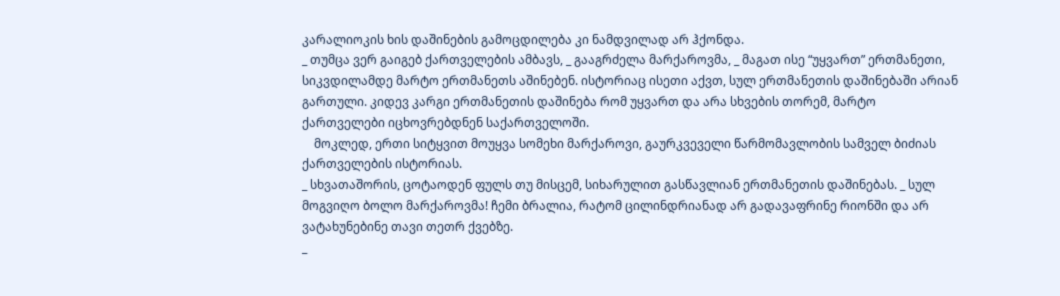კარალიოკის ხის დაშინების გამოცდილება კი ნამდვილად არ ჰქონდა.
_ თუმცა ვერ გაიგებ ქართველების ამბავს, _ გააგრძელა მარქაროვმა, _ მაგათ ისე “უყვართ” ერთმანეთი, სიკვდილამდე მარტო ერთმანეთს აშინებენ. ისტორიაც ისეთი აქვთ, სულ ერთმანეთის დაშინებაში არიან გართული. კიდევ კარგი ერთმანეთის დაშინება რომ უყვართ და არა სხვების თორემ, მარტო ქართველები იცხოვრებდნენ საქართველოში.
    მოკლედ, ერთი სიტყვით მოუყვა სომეხი მარქაროვი, გაურკვეველი წარმომავლობის სამველ ბიძიას ქართველების ისტორიას.
_ სხვათაშორის, ცოტაოდენ ფულს თუ მისცემ, სიხარულით გასწავლიან ერთმანეთის დაშინებას. _ სულ მოგვიღო ბოლო მარქაროვმა! ჩემი ბრალია, რატომ ცილინდრიანად არ გადავაფრინე რიონში და არ ვატახუნებინე თავი თეთრ ქვებზე.
_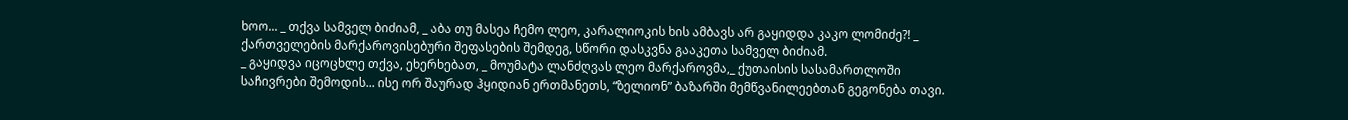ხოო... _ თქვა სამველ ბიძიამ, _ აბა თუ მასეა ჩემო ლეო, კარალიოკის ხის ამბავს არ გაყიდდა კაკო ლომიძე?! _ ქართველების მარქაროვისებური შეფასების შემდეგ, სწორი დასკვნა გააკეთა სამველ ბიძიამ.
_ გაყიდვა იცოცხლე თქვა, ეხერხებათ, _ მოუმატა ლანძღვას ლეო მარქაროვმა,_ ქუთაისის სასამართლოში საჩივრები შემოდის... ისე ორ შაურად ჰყიდიან ერთმანეთს, “ზელიონ” ბაზარში მემწვანილეებთან გეგონება თავი.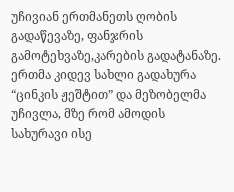უჩივიან ერთმანეთს ღობის გადაწევაზე, ფანჯრის გამოტეხვაზე,კარების გადატანაზე. ერთმა კიდევ სახლი გადახურა “ცინკის ჟეშტით” და მეზობელმა უჩივლა, მზე რომ ამოდის სახურავი ისე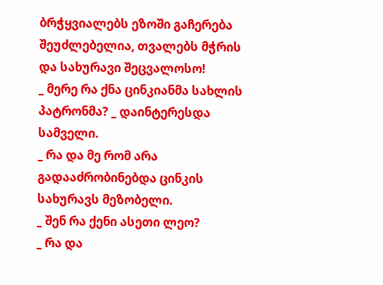ბრჭყვიალებს ეზოში გაჩერება შეუძლებელია, თვალებს მჭრის და სახურავი შეცვალოსო!
_ მერე რა ქნა ცინკიანმა სახლის პატრონმა? _ დაინტერესდა სამველი.
_ რა და მე რომ არა გადააძრობინებდა ცინკის სახურავს მეზობელი.
_ შენ რა ქენი ასეთი ლეო?
_ რა და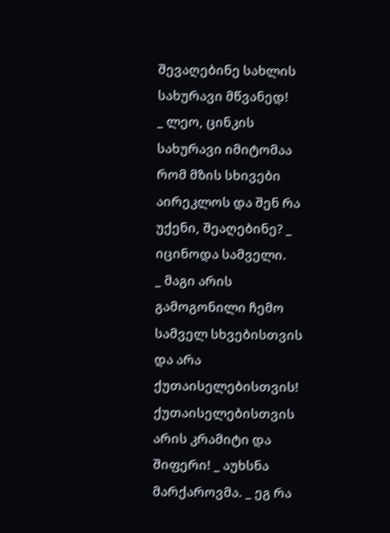შევაღებინე სახლის სახურავი მწვანედ!
_ ლეო, ცინკის სახურავი იმიტომაა რომ მზის სხივები აირეკლოს და შენ რა უქენი, შეაღებინე? _ იცინოდა სამველი.
_ მაგი არის გამოგონილი ჩემო სამველ სხვებისთვის და არა ქუთაისელებისთვის! ქუთაისელებისთვის არის კრამიტი და შიფერი! _ აუხსნა მარქაროვმა. _ ეგ რა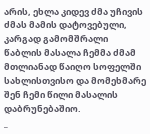არის, ეხლა კიდევ ძმა უჩივის ძმას მამის დატოვებული, კარგად გამომშრალი წაბლის მასალა ჩემმა ძმამ მთლიანად წაიღო სოფელში სახლისთვისო და მომეხმარე შენ ჩემი წილი მასალის დაბრუნებაშიო.
_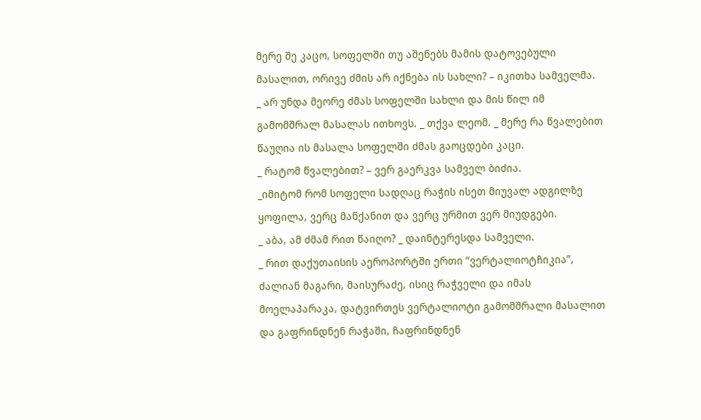მერე შე კაცო, სოფელში თუ აშენებს მამის დატოვებული მასალით, ორივე ძმის არ იქნება ის სახლი? – იკითხა სამველმა.
_ არ უნდა მეორე ძმას სოფელში სახლი და მის წილ იმ გამომშრალ მასალას ითხოვს. _ თქვა ლეომ. _ მერე რა წვალებით წაუღია ის მასალა სოფელში ძმას გაოცდები კაცი.
_ რატომ წვალებით? – ვერ გაერკვა სამველ ბიძია.
_იმიტომ რომ სოფელი სადღაც რაჭის ისეთ მიუვალ ადგილზე ყოფილა, ვერც მანქანით და ვერც ურმით ვერ მიუდგები.
_ აბა, ამ ძმამ რით წაიღო? _ დაინტერესდა სამველი.
_ რით დაქუთაისის აეროპორტში ერთი “ვერტალიოტჩიკია”, ძალიან მაგარი, მაისურაძე, ისიც რაჭველი და იმას მოელაპარაკა, დატვირთეს ვერტალიოტი გამომშრალი მასალით და გაფრინდნენ რაჭაში, ჩაფრინდნენ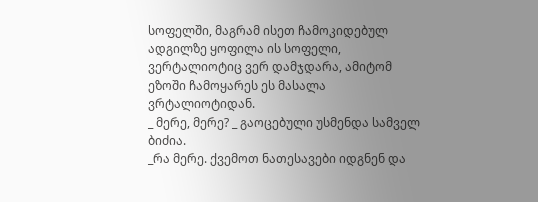სოფელში, მაგრამ ისეთ ჩამოკიდებულ ადგილზე ყოფილა ის სოფელი, ვერტალიოტიც ვერ დამჯდარა, ამიტომ ეზოში ჩამოყარეს ეს მასალა ვრტალიოტიდან.
_ მერე, მერე? _ გაოცებული უსმენდა სამველ ბიძია.
_რა მერე. ქვემოთ ნათესავები იდგნენ და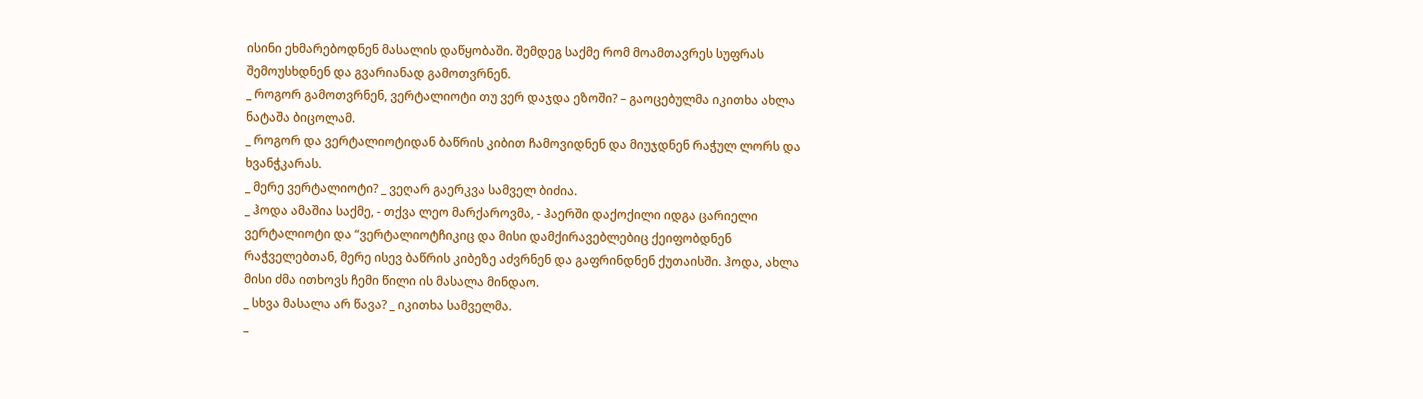ისინი ეხმარებოდნენ მასალის დაწყობაში. შემდეგ საქმე რომ მოამთავრეს სუფრას შემოუსხდნენ და გვარიანად გამოთვრნენ.
_ როგორ გამოთვრნენ, ვერტალიოტი თუ ვერ დაჯდა ეზოში? – გაოცებულმა იკითხა ახლა ნატაშა ბიცოლამ.
_ როგორ და ვერტალიოტიდან ბაწრის კიბით ჩამოვიდნენ და მიუჯდნენ რაჭულ ლორს და ხვანჭკარას.
_ მერე ვერტალიოტი? _ ვეღარ გაერკვა სამველ ბიძია.
_ ჰოდა ამაშია საქმე, - თქვა ლეო მარქაროვმა, - ჰაერში დაქოქილი იდგა ცარიელი ვერტალიოტი და “ვერტალიოტჩიკიც და მისი დამქირავებლებიც ქეიფობდნენ რაჭველებთან, მერე ისევ ბაწრის კიბეზე აძვრნენ და გაფრინდნენ ქუთაისში. ჰოდა, ახლა მისი ძმა ითხოვს ჩემი წილი ის მასალა მინდაო.
_ სხვა მასალა არ წავა? _ იკითხა სამველმა.
_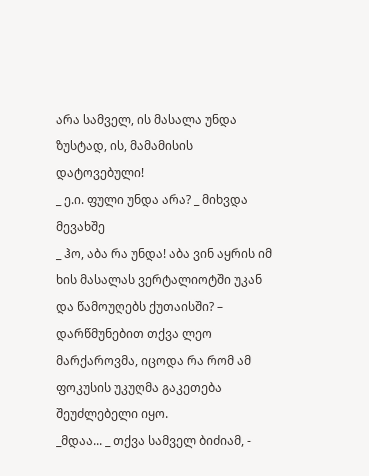არა სამველ, ის მასალა უნდა ზუსტად, ის, მამამისის დატოვებული!
_ ე.ი. ფული უნდა არა? _ მიხვდა მევახშე
_ ჰო, აბა რა უნდა! აბა ვინ აყრის იმ ხის მასალას ვერტალიოტში უკან და წამოუღებს ქუთაისში? – დარწმუნებით თქვა ლეო მარქაროვმა, იცოდა რა რომ ამ ფოკუსის უკუღმა გაკეთება შეუძლებელი იყო.
_მდაა... _ თქვა სამველ ბიძიამ, -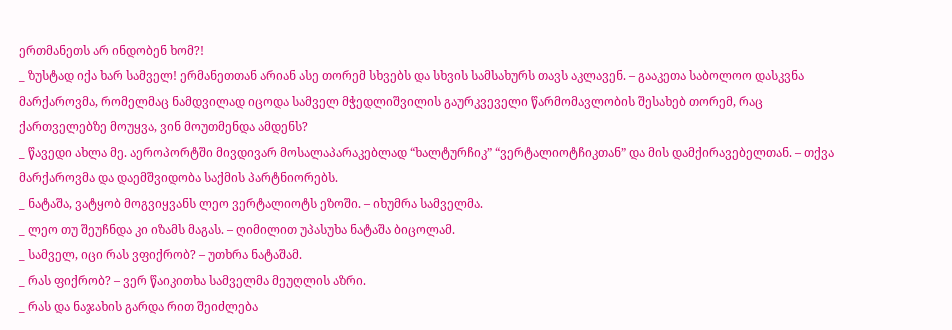ერთმანეთს არ ინდობენ ხომ?!
_ ზუსტად იქა ხარ სამველ! ერმანეთთან არიან ასე თორემ სხვებს და სხვის სამსახურს თავს აკლავენ. – გააკეთა საბოლოო დასკვნა მარქაროვმა, რომელმაც ნამდვილად იცოდა სამველ მჭედლიშვილის გაურკვეველი წარმომავლობის შესახებ თორემ, რაც ქართველებზე მოუყვა, ვინ მოუთმენდა ამდენს?
_ წავედი ახლა მე. აეროპორტში მივდივარ მოსალაპარაკებლად “ხალტურჩიკ” “ვერტალიოტჩიკთან” და მის დამქირავებელთან. – თქვა მარქაროვმა და დაემშვიდობა საქმის პარტნიორებს.
_ ნატაშა, ვატყობ მოგვიყვანს ლეო ვერტალიოტს ეზოში. – იხუმრა სამველმა.
_ ლეო თუ შეუჩნდა კი იზამს მაგას. – ღიმილით უპასუხა ნატაშა ბიცოლამ.
_ სამველ, იცი რას ვფიქრობ? – უთხრა ნატაშამ.
_ რას ფიქრობ? – ვერ წაიკითხა სამველმა მეუღლის აზრი.
_ რას და ნაჯახის გარდა რით შეიძლება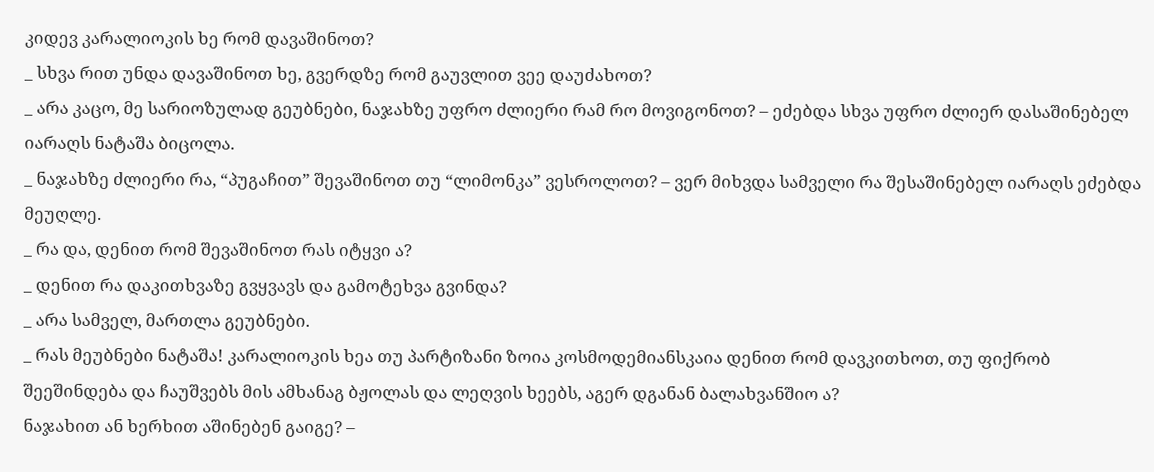კიდევ კარალიოკის ხე რომ დავაშინოთ?
_ სხვა რით უნდა დავაშინოთ ხე, გვერდზე რომ გაუვლით ვეე დაუძახოთ?
_ არა კაცო, მე სარიოზულად გეუბნები, ნაჯახზე უფრო ძლიერი რამ რო მოვიგონოთ? – ეძებდა სხვა უფრო ძლიერ დასაშინებელ იარაღს ნატაშა ბიცოლა.
_ ნაჯახზე ძლიერი რა, “პუგაჩით” შევაშინოთ თუ “ლიმონკა” ვესროლოთ? – ვერ მიხვდა სამველი რა შესაშინებელ იარაღს ეძებდა მეუღლე.
_ რა და, დენით რომ შევაშინოთ რას იტყვი ა?
_ დენით რა დაკითხვაზე გვყვავს და გამოტეხვა გვინდა?
_ არა სამველ, მართლა გეუბნები.
_ რას მეუბნები ნატაშა! კარალიოკის ხეა თუ პარტიზანი ზოია კოსმოდემიანსკაია დენით რომ დავკითხოთ, თუ ფიქრობ შეეშინდება და ჩაუშვებს მის ამხანაგ ბჟოლას და ლეღვის ხეებს, აგერ დგანან ბალახვანშიო ა?
ნაჯახით ან ხერხით აშინებენ გაიგე? –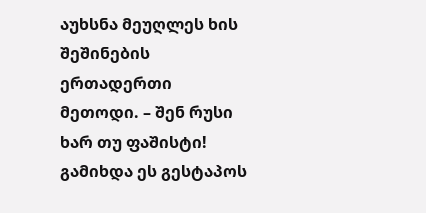აუხსნა მეუღლეს ხის შეშინების ერთადერთი მეთოდი. – შენ რუსი ხარ თუ ფაშისტი! გამიხდა ეს გესტაპოს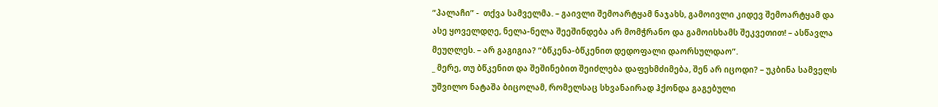“პალაჩი” -  თქვა სამველმა. – გაივლი შემოარტყამ ნაჯახს, გამოივლი კიდევ შემოარტყამ და ასე ყოველდღე, ნელა-ნელა შეეშინდება არ მომჭრანო და გამოისხამს შეკვეთით! – ასწავლა მეუღლეს. – არ გაგიგია? “ბწკენა-ბწკენით დედოფალი დაორსულდაო”.
_ მერე, თუ ბწკენით და შეშინებით შეიძლება დაფეხმძიმება, შენ არ იცოდი? – უკბინა სამველს უშვილო ნატაშა ბიცოლამ, რომელსაც სხვანაირად ჰქონდა გაგებული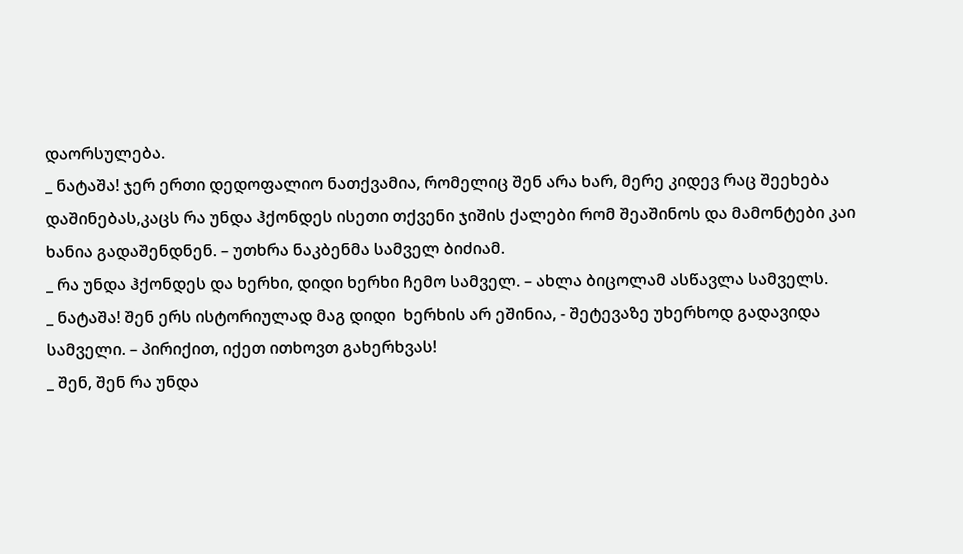დაორსულება.
_ ნატაშა! ჯერ ერთი დედოფალიო ნათქვამია, რომელიც შენ არა ხარ, მერე კიდევ რაც შეეხება დაშინებას,კაცს რა უნდა ჰქონდეს ისეთი თქვენი ჯიშის ქალები რომ შეაშინოს და მამონტები კაი ხანია გადაშენდნენ. – უთხრა ნაკბენმა სამველ ბიძიამ.
_ რა უნდა ჰქონდეს და ხერხი, დიდი ხერხი ჩემო სამველ. – ახლა ბიცოლამ ასწავლა სამველს.
_ ნატაშა! შენ ერს ისტორიულად მაგ დიდი  ხერხის არ ეშინია, - შეტევაზე უხერხოდ გადავიდა სამველი. – პირიქით, იქეთ ითხოვთ გახერხვას!
_ შენ, შენ რა უნდა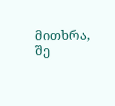მითხრა, შე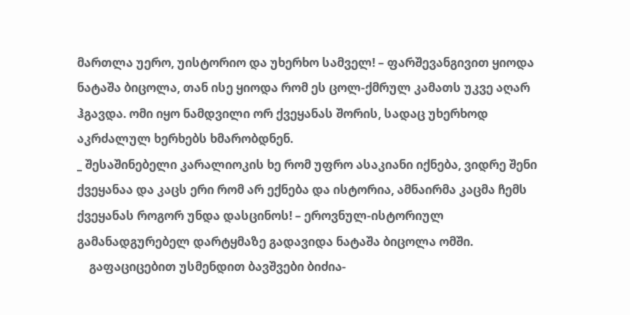მართლა უერო, უისტორიო და უხერხო სამველ! – ფარშევანგივით ყიოდა ნატაშა ბიცოლა, თან ისე ყიოდა რომ ეს ცოლ-ქმრულ კამათს უკვე აღარ ჰგავდა. ომი იყო ნამდვილი ორ ქვეყანას შორის, სადაც უხერხოდ აკრძალულ ხერხებს ხმარობდნენ.
_ შესაშინებელი კარალიოკის ხე რომ უფრო ასაკიანი იქნება, ვიდრე შენი ქვეყანაა და კაცს ერი რომ არ ექნება და ისტორია, ამნაირმა კაცმა ჩემს ქვეყანას როგორ უნდა დასცინოს! – ეროვნულ-ისტორიულ გამანადგურებელ დარტყმაზე გადავიდა ნატაშა ბიცოლა ომში.
    გაფაციცებით უსმენდით ბავშვები ბიძია-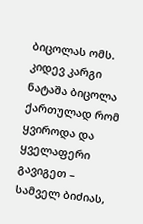ბიცოლას ომს. კიდევ კარგი ნატაშა ბიცოლა ქართულად რომ ყვიროდა და ყველაფერი გავიგეთ – სამველ ბიძიას,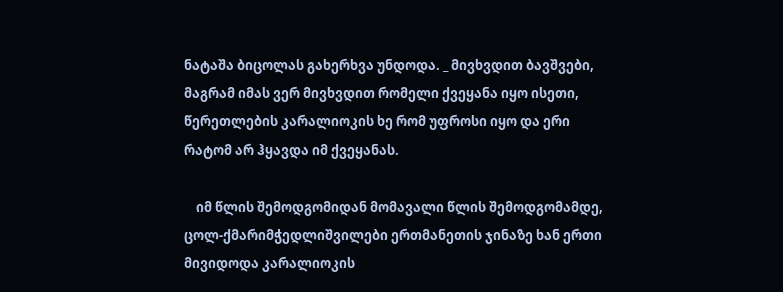ნატაშა ბიცოლას გახერხვა უნდოდა. _ მივხვდით ბავშვები, მაგრამ იმას ვერ მივხვდით რომელი ქვეყანა იყო ისეთი, წერეთლების კარალიოკის ხე რომ უფროსი იყო და ერი რატომ არ ჰყავდა იმ ქვეყანას.

    იმ წლის შემოდგომიდან მომავალი წლის შემოდგომამდე, ცოლ-ქმარიმჭედლიშვილები ერთმანეთის ჯინაზე ხან ერთი მივიდოდა კარალიოკის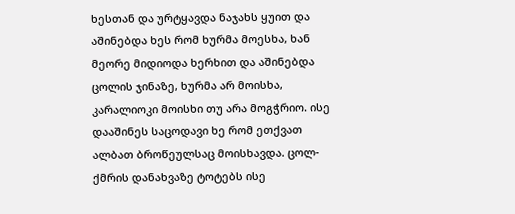ხესთან და ურტყავდა ნაჯახს ყუით და აშინებდა ხეს რომ ხურმა მოესხა, ხან მეორე მიდიოდა ხერხით და აშინებდა ცოლის ჯინაზე, ხურმა არ მოისხა, კარალიოკი მოისხი თუ არა მოგჭრიო. ისე დააშინეს საცოდავი ხე რომ ეთქვათ ალბათ ბროწეულსაც მოისხავდა. ცოლ-ქმრის დანახვაზე ტოტებს ისე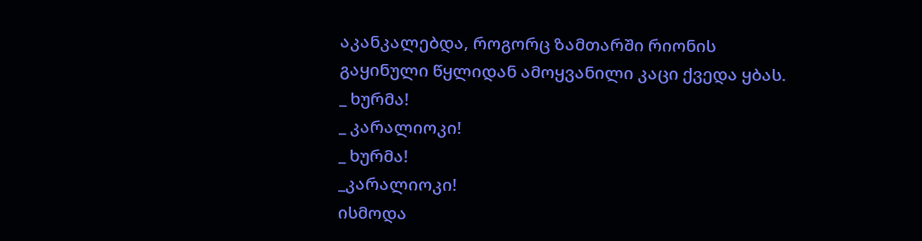აკანკალებდა, როგორც ზამთარში რიონის გაყინული წყლიდან ამოყვანილი კაცი ქვედა ყბას.
_ ხურმა!
_ კარალიოკი!
_ ხურმა!
_კარალიოკი!
ისმოდა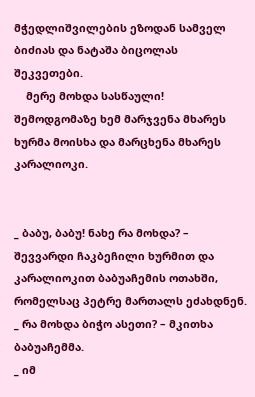მჭედლიშვილების ეზოდან სამველ ბიძიას და ნატაშა ბიცოლას შეკვეთები.
    მერე მოხდა სასწაული!
შემოდგომაზე ხემ მარჯვენა მხარეს ხურმა მოისხა და მარცხენა მხარეს კარალიოკი.


_ ბაბუ, ბაბუ! ნახე რა მოხდა? – შევვარდი ჩაკბეჩილი ხურმით და კარალიოკით ბაბუაჩემის ოთახში, რომელსაც პეტრე მართალს ეძახდნენ.
_ რა მოხდა ბიჭო ასეთი? – მკითხა ბაბუაჩემმა.
_ იმ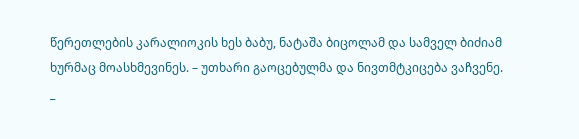წერეთლების კარალიოკის ხეს ბაბუ, ნატაშა ბიცოლამ და სამველ ბიძიამ ხურმაც მოასხმევინეს. – უთხარი გაოცებულმა და ნივთმტკიცება ვაჩვენე.
_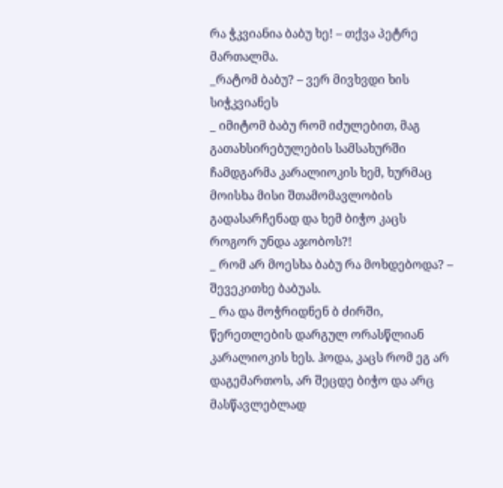რა ჭკვიანია ბაბუ ხე! – თქვა პეტრე მართალმა.
_რატომ ბაბუ? – ვერ მივხვდი ხის სიჭკვიანეს
_ იმიტომ ბაბუ რომ იძულებით, მაგ გათახსირებულების სამსახურში ჩამდგარმა კარალიოკის ხემ, ხურმაც მოისხა მისი შთამომავლობის გადასარჩენად და ხემ ბიჭო კაცს როგორ უნდა აჯობოს?!
_ რომ არ მოესხა ბაბუ რა მოხდებოდა? – შევეკითხე ბაბუას.
_ რა და მოჭრიდნენ ბ ძირში, წერეთლების დარგულ ორასწლიან კარალიოკის ხეს. ჰოდა, კაცს რომ ეგ არ დაგემართოს, არ შეცდე ბიჭო და არც მასწავლებლად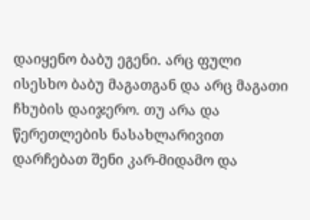დაიყენო ბაბუ ეგენი. არც ფული ისესხო ბაბუ მაგათგან და არც მაგათი ჩხუბის დაიჯერო. თუ არა და წერეთლების ნასახლარივით დარჩებათ შენი კარ-მიდამო და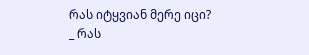რას იტყვიან მერე იცი?
_ რას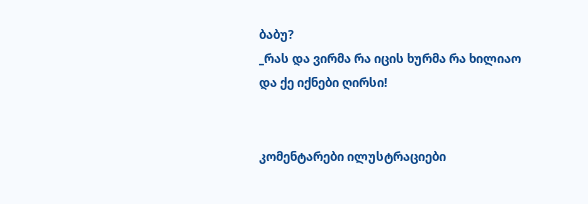ბაბუ?
_რას და ვირმა რა იცის ხურმა რა ხილიაო და ქე იქნები ღირსი!


კომენტარები ილუსტრაციები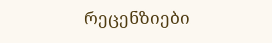რეცენზიები